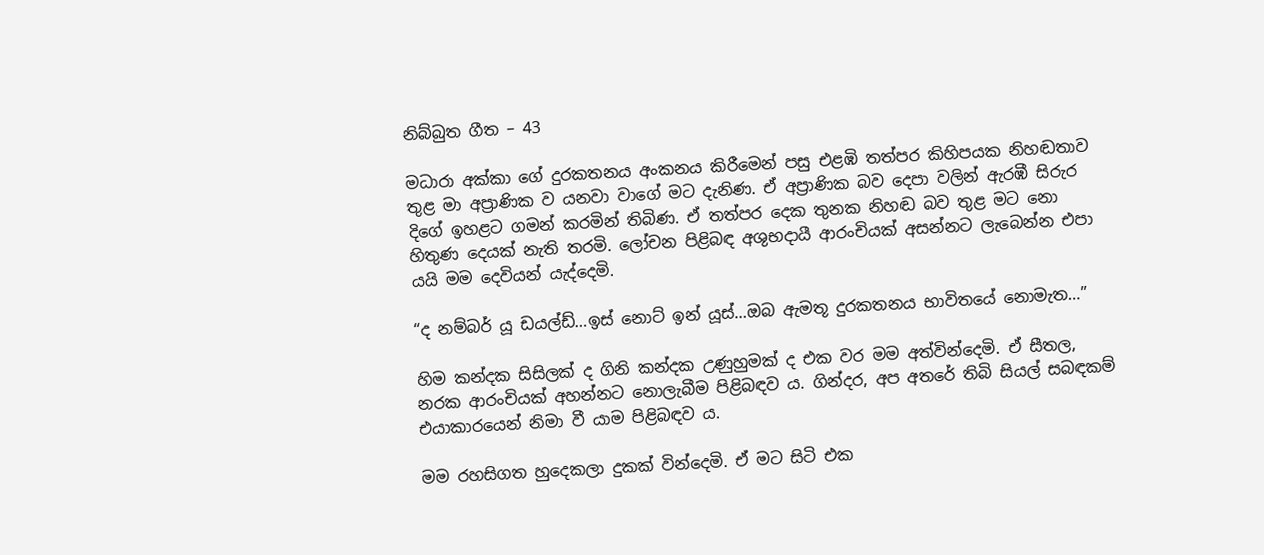නිබ්බුත ගීත – 43

මධාරා අක්කා ගේ දුරකතනය අංකනය කිරීමෙන් පසු එළඹි තත්පර කිහිපයක නිහඬතාව තුළ මා අප්‍රාණික ව යනවා වාගේ මට දැනිණ. ඒ අප්‍රාණික බව දෙපා වලින් ඇරඹී සිරුර දිගේ ඉහළට ගමන් කරමින් තිබිණ. ඒ තත්පර දෙක තුනක නිහඬ බව තුළ මට නො හිතුණ දෙයක් නැති තරමි. ලෝචන පිළිබඳ අශුභදායී ආරංචියක් අසන්නට ලැබෙන්න එපා යයි මම දෙවියන් යැද්දෙමි.

“ද නම්බර් යූ ඩයල්ඩ්…ඉස් නොට් ඉන් යූස්…ඔබ ඇමතූ දුරකතනය භාවිතයේ නොමැත…”

හිම කන්දක සිසිලක් ද ගිනි කන්දක උණුහුමක් ද එක වර මම අත්වින්දෙමි. ඒ සීතල, නරක ආරංචියක් අහන්නට නොලැබීම පිළිබඳව ය. ගින්දර, අප අතරේ තිබි සියල් සබඳකම් එයාකාරයෙන් නිමා වී යාම පිළිබඳව ය.

මම රහසිගත හුදෙකලා දුකක් වින්දෙමි. ඒ මට සිටි එක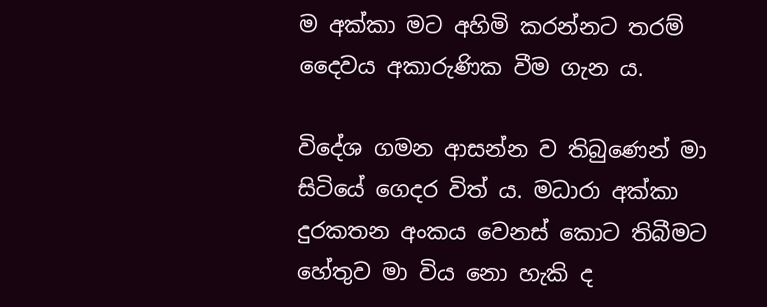ම අක්කා මට අහිමි කරන්නට තරම් දෛවය අකාරුණික වීම ගැන ය.

විදේශ ගමන ආසන්න ව තිබුණෙන් මා සිටියේ ගෙදර විත් ය. මධාරා අක්කා දුරකතන අංකය වෙනස් කොට තිබීමට හේතුව මා විය නො හැකි ද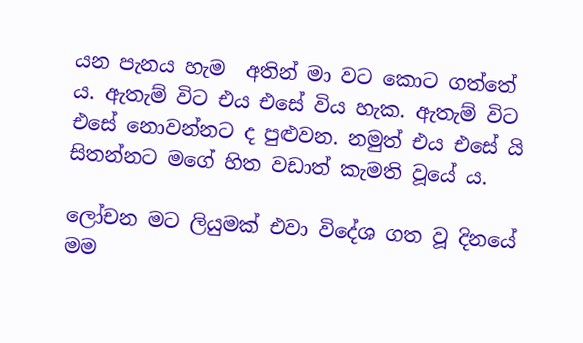යන පැනය හැම  අතින් මා වට කොට ගත්තේ ය. ඇතැම් විට එය එසේ විය හැක. ඇතැම් විට එසේ නොවන්නට ද පුළුවන. නමුත් එය එසේ යි සිතන්නට මගේ හිත වඩාත් කැමති වූයේ ය.

ලෝචන මට ලියුමක් එවා විදේශ ගත වූ දිනයේ මම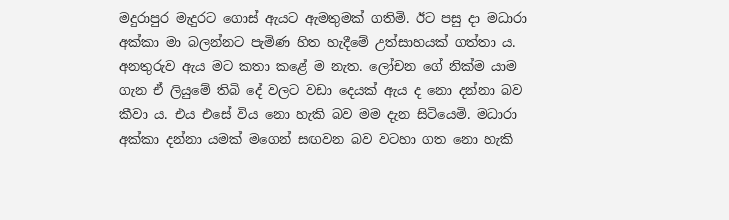මදුරාපුර මැදුරට ගොස් ඇයට ඇමතුමක් ගතිමි. ඊට පසු දා මධාරා අක්කා මා බලන්නට පැමිණ හිත හැදීමේ උත්සාහයක් ගත්තා ය. අනතුරුව ඇය මට කතා කළේ ම නැත. ලෝචන ගේ නික්ම යාම ගැන ඒ ලියුමේ තිබි දේ වලට වඩා දෙයක් ඇය ද නො දන්නා බව කීවා ය. එය එසේ විය නො හැකි බව මම දැන සිටියෙමි. මධාරා අක්කා දන්නා යමක් මගෙන් සඟවන බව වටහා ගත නො හැකි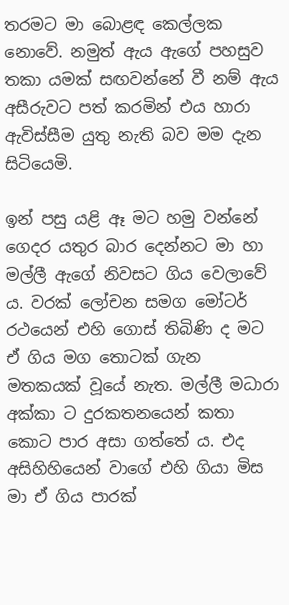තරමට මා බොළඳ කෙල්ලක නොවේ. නමුත් ඇය ඇගේ පහසුව තකා යමක් සඟවන්නේ වී නම් ඇය අසීරුවට පත් කරමින් එය හාරා ඇවිස්සීම යුතු නැති බව මම දැන සිටියෙමි.

ඉන් පසු යළි ඈ මට හමු වන්නේ ගෙදර යතුර බාර දෙන්නට මා හා මල්ලී ඇගේ නිවසට ගිය වෙලාවේ ය. වරක් ලෝචන සමග මෝටර් රථයෙන් එහි ගොස් තිබිණි ද මට ඒ ගිය මග තොටක් ගැන මතකයක් වූයේ නැත. මල්ලී මධාරා අක්කා ට දුරකතනයෙන් කතා කොට පාර අසා ගත්තේ ය. එද අසිහිහියෙන් වාගේ එහි ගියා මිස මා ඒ ගිය පාරක්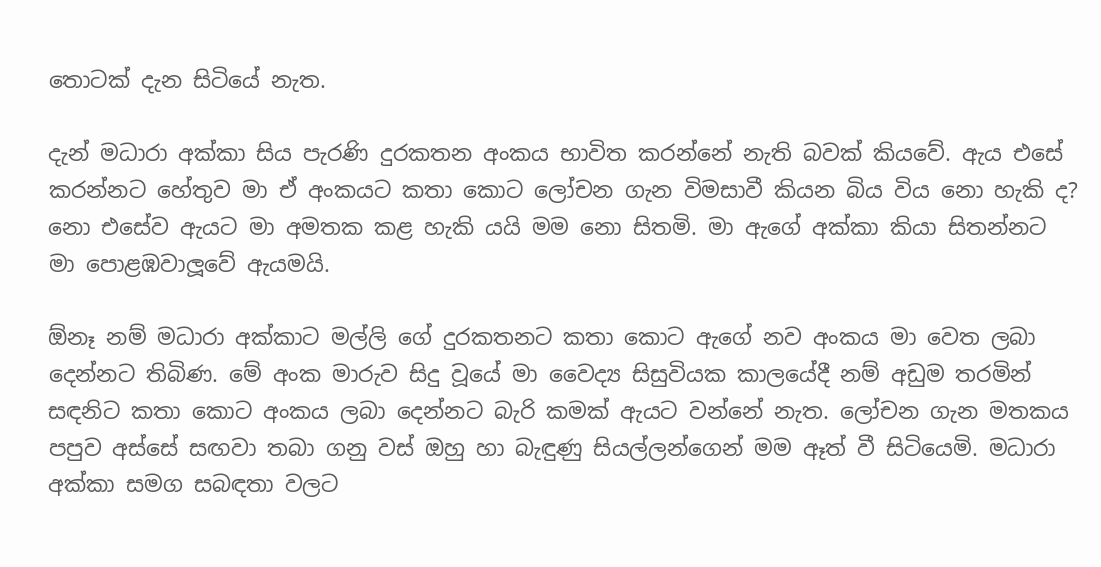තොටක් දැන සිටියේ නැත.

දැන් මධාරා අක්කා සිය පැරණි දුරකතන අංකය භාවිත කරන්නේ නැති බවක් කියවේ. ඇය එසේ කරන්නට හේතුව මා ඒ අංකයට කතා කොට ලෝචන ගැන විමසාවී කියන බිය විය නො හැකි ද? නො එසේව ඇයට මා අමතක කළ හැකි යයි මම නො සිතමි. මා ඇගේ අක්කා කියා සිතන්නට මා පොළඹවාලූවේ ඇයමයි.

ඕනෑ නම් මධාරා අක්කාට මල්ලි ගේ දුරකතනට කතා කොට ඇගේ නව අංකය මා වෙත ලබා දෙන්නට තිබිණ. මේ අංක මාරුව සිදු වූයේ මා වෛද්‍ය සිසුවියක කාලයේදී නම් අඩුම තරමින් සඳනිට කතා කොට අංකය ලබා දෙන්නට බැරි කමක් ඇයට වන්නේ නැත. ලෝචන ගැන මතකය පපුව අස්සේ සඟවා තබා ගනු වස් ඔහු හා බැඳුණු සියල්ලන්ගෙන් මම ඈත් වී සිටියෙමි. මධාරා අක්කා සමග සබඳතා වලට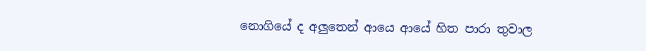නොගියේ ද අලුතෙන් ආයෙ ආයේ හිත පාරා තුවාල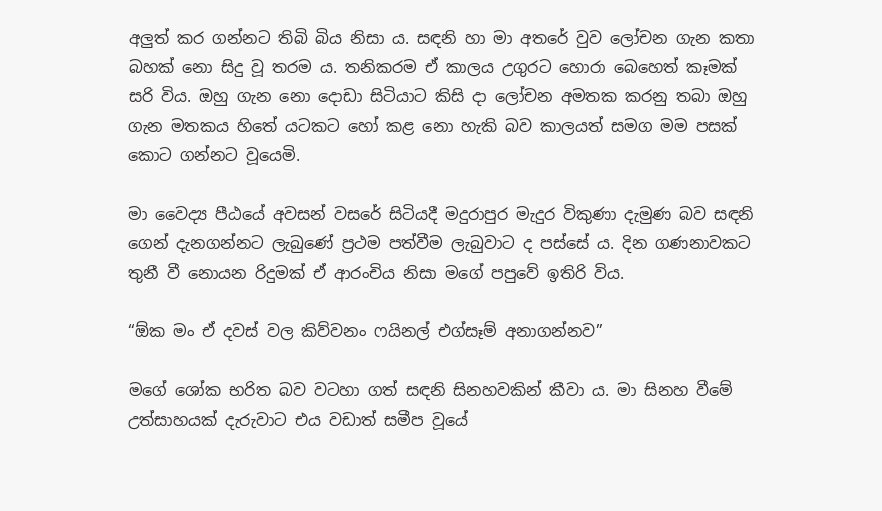අලුත් කර ගන්නට තිබි බිය නිසා ය. සඳනි හා මා අතරේ වුව ලෝචන ගැන කතා බහක් නො සිදු වූ තරම ය. තනිකරම ඒ කාලය උගුරට හොරා බෙහෙත් කෑමක් සරි විය. ඔහු ගැන නො දොඩා සිටියාට කිසි දා ලෝචන අමතක කරනු තබා ඔහු ගැන මතකය හිතේ යටකට හෝ කළ නො හැකි බව කාලයත් සමග මම පසක් කොට ගන්නට වූයෙමි.

මා වෛද්‍ය පීඨයේ අවසන් වසරේ සිටියදී මදුරාපුර මැදුර විකුණා දැමුණ බව සඳනි ගෙන් දැනගන්නට ලැබුණේ ප්‍රථම පත්වීම ලැබුවාට ද පස්සේ ය. දින ගණනාවකට තුනී වී නොයන රිදුමක් ඒ ආරංචිය නිසා මගේ පපුවේ ඉතිරි විය.

“ඕක මං ඒ දවස් වල කිව්වනං ෆයිනල් එග්සෑම් අනාගන්නව”

මගේ ශෝක භරිත බව වටහා ගත් සඳනි සිනහවකින් කීවා ය. මා සිනහ වීමේ උත්සාහයක් දැරුවාට එය වඩාත් සමීප වූයේ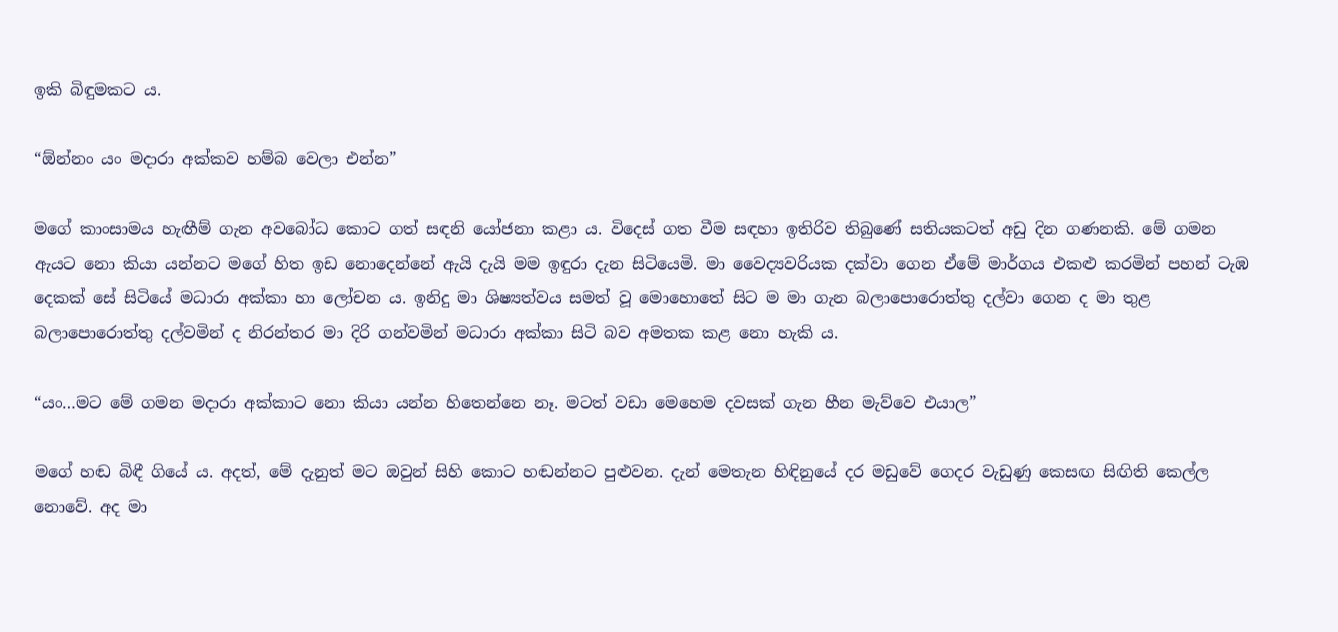ඉකි බිඳුමකට ය.

“ඕන්නං යං මදාරා අක්කව හම්බ වෙලා එන්න”

මගේ කාංසාමය හැඟීම් ගැන අවබෝධ කොට ගත් සඳනි යෝජනා කළා ය. විදෙස් ගත වීම සඳහා ඉතිරිව තිබුණේ සතියකටත් අඩු දින ගණනකි. මේ ගමන ඇයට නො කියා යන්නට මගේ හිත ඉඩ නොදෙන්නේ ඇයි දැයි මම ඉඳුරා දැන සිටියෙමි. මා වෛද්‍යවරියක දක්වා ගෙන ඒමේ මාර්ගය එකළු කරමින් පහන් ටැඹ දෙකක් සේ සිටියේ මධාරා අක්කා හා ලෝචන ය. ඉනිදු මා ශිෂ්‍යත්වය සමත් වූ මොහොතේ සිට ම මා ගැන බලාපොරොත්තු දල්වා ගෙන ද මා තුළ බලාපොරොත්තු දල්වමින් ද නිරන්තර මා දිරි ගන්වමින් මධාරා අක්කා සිටි බව අමතක කළ නො හැකි ය.

“යං…මට මේ ගමන මදාරා අක්කාට නො කියා යන්න හිතෙන්නෙ නෑ. මටත් වඩා මෙහෙම දවසක් ගැන හීන මැව්වෙ එයාල”

මගේ හඬ බිඳී ගියේ ය. අදත්, මේ දැනුත් මට ඔවුන් සිහි කොට හඬන්නට පුළුවන. දැන් මෙතැන හිඳිනුයේ දර මඩුවේ ගෙදර වැඩුණු කෙසඟ සිඟිති කෙල්ල නොවේ. අද මා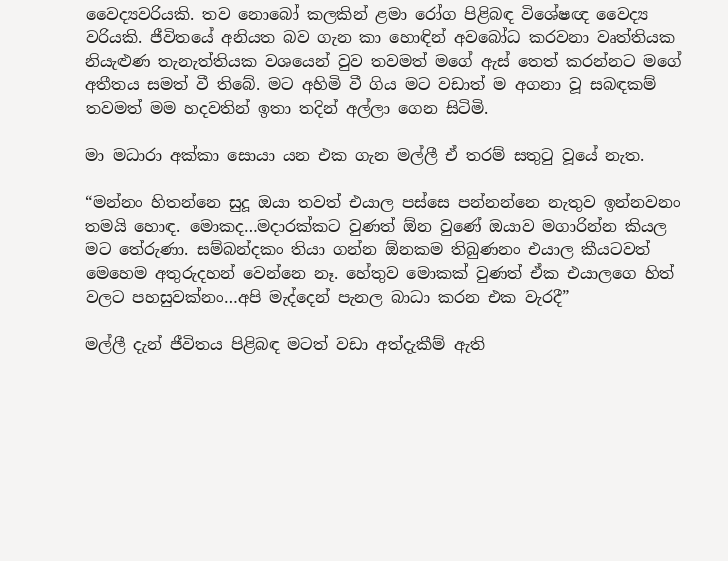වෛද්‍යවරියකි. තව නොබෝ කලකින් ළමා රෝග පිළිබඳ විශේෂඥ වෛද්‍ය වරියකි. ජීවිතයේ අනියත බව ගැන කා හොඳින් අවබෝධ කරවනා වෘත්තියක නියැළුණ තැනැත්තියක වශයෙන් වුව තවමත් මගේ ඇස් තෙත් කරන්නට මගේ අතීතය සමත් වී තිබේ. මට අහිමි වී ගිය මට වඩාත් ම අගනා වූ සබඳකම් තවමත් මම හදවතින් ඉතා තදින් අල්ලා ගෙන සිටිමි.

මා මධාරා අක්කා සොයා යන එක ගැන මල්ලී ඒ තරම් සතුටු වූයේ නැත.

“මන්නං හිතන්නෙ සුදූ ඔයා තවත් එයාල පස්සෙ පන්නන්නෙ නැතුව ඉන්නවනං තමයි හොඳ. මොකද…මදාරක්කට වුණත් ඕන වුණේ ඔයාව මගාරින්න කියල මට තේරුණා. සම්බන්දකං තියා ගන්න ඕනකම තිබුණනං එයාල කීයටවත් මෙහෙම අතුරුදහන් වෙන්නෙ නෑ. හේතුව මොකක් වුණත් ඒක එයාලගෙ හිත් වලට පහසුවක්නං…අපි මැද්දෙන් පැනල බාධා කරන එක වැරදී”

මල්ලී දැන් ජීවිතය පිළිබඳ මටත් වඩා අත්දැකීම් ඇති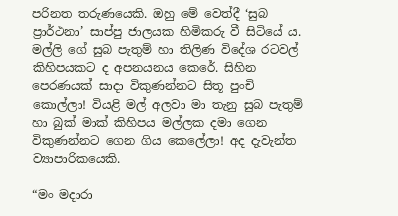පරිනත තරුණයෙකි. ඔහු මේ වෙත්දී ‘සුබ ප්‍රාර්ථනා’ සාප්පු ජාලයක හිමිකරු වී සිටියේ ය. මල්ලි ගේ සුබ පැතුම් හා තිලිණ විදේශ රටවල් කිහිපයකට ද අපනයනය කෙරේ. සිහින පෙරණයක් සාදා විකුණන්නට සිතූ පුංචි කොල්ලා! වියළි මල් අලවා මා තැනු සුබ පැතුම් හා බුක් මාක් කිහිපය මල්ලක දමා ගෙන විකුණන්නට ගෙන ගිය කෙලේලා! අද දැවැන්ත ව්‍යාපාරිකයෙකි.

“මං මදාරා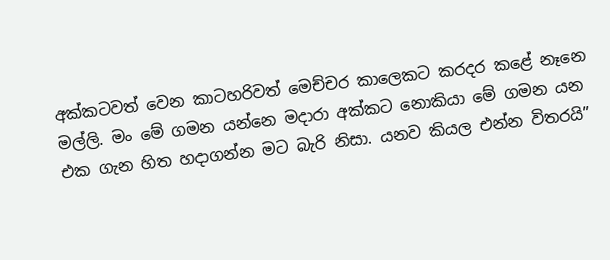අක්කටවත් වෙන කාටහරිවත් මෙච්චර කාලෙකට කරදර කළේ නෑනෙ මල්ලි. මං මේ ගමන යන්නෙ මදාරා අක්කට නොකියා මේ ගමන යන එක ගැන හිත හදාගන්න මට බැරි නිසා. යනව කියල එන්න විතරයි”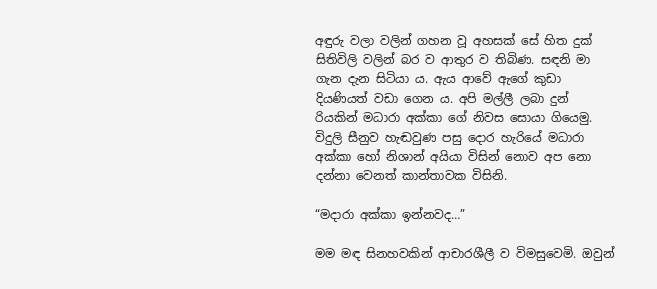අඳුරු වලා වලින් ගහන වූ අහසක් සේ හිත දුක් සිතිවිලි වලින් බර ව ආතුර ව තිබිණ. සඳනි මා ගැන දැන සිටියා ය. ඇය ආවේ ඇගේ කුඩා දියණියත් වඩා ගෙන ය. අපි මල්ලී ලබා දුන් රියකින් මධාරා අක්කා ගේ නිවස සොයා ගියෙමු. විදුලි සීනුව හැඬවුණ පසු දොර හැරියේ මධාරා අක්කා හෝ නිශාන් අයියා විසින් නොව අප නො දන්නා වෙනත් කාන්තාවක විසිනි.

“මදාරා අක්කා ඉන්නවද…”

මම මඳ සිනහවකින් ආචාරශීලී ව විමසුවෙමි. ඔවුන්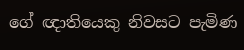ගේ ඥාතියෙකු නිවසට පැමිණ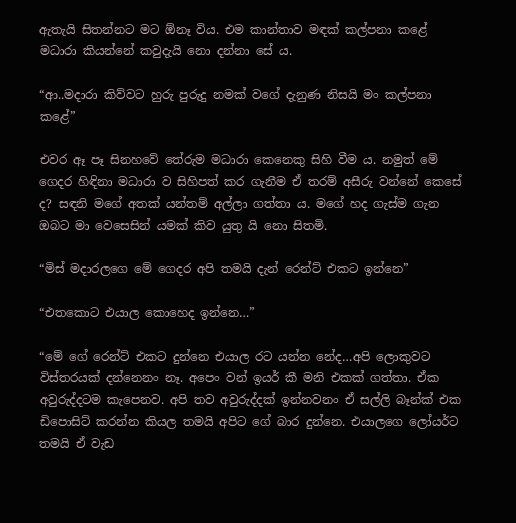ඇතැයි සිතන්නට මට ඕනෑ විය. එම කාන්තාව මඳක් කල්පනා කළේ මධාරා කියන්නේ කවුදැයි නො දන්නා සේ ය.

“ආ..මදාරා කිව්වට හුරු පුරුදු නමක් වගේ දැනුණ නිසයි මං කල්පනා කළේ”

එවර ඈ පෑ සිනහවේ තේරුම මධාරා කෙනෙකු සිහි වීම ය. නමුත් මේ ගෙදර හිඳිනා මධාරා ව සිහිපත් කර ගැනීම ඒ තරම් අසීරු වන්නේ කෙසේ ද? සඳනි මගේ අතක් යන්තම් අල්ලා ගත්තා ය. මගේ හද ගැස්ම ගැන ඔබට මා වෙසෙසින් යමක් කිව යුතු යි නො සිතමි.

“මිස් මදාරලගෙ මේ ගෙදර අපි තමයි දැන් රෙන්ට් එකට ඉන්නෙ”

“එතකොට එයාල කොහෙද ඉන්නෙ…”

“මේ ගේ රෙන්ට් එකට දුන්නෙ එයාල රට යන්න නේද…අපි ලොකුවට විස්තරයක් දන්නෙනං නෑ. අපෙං වන් ඉයර් කී මනි එකක් ගත්තා. ඒක අවුරුද්දටම කැපෙනව. අපි තව අවුරුද්දක් ඉන්නවනං ඒ සල්ලි බෑන්ක් එක ඩිපොසිට් කරන්න කියල තමයි අපිට ගේ බාර දුන්නෙ. එයාලගෙ ලෝයර්ට තමයි ඒ වැඩ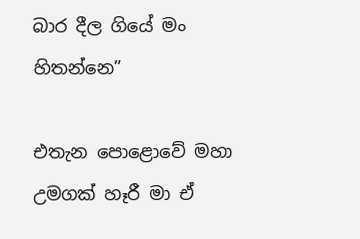බාර දීල ගියේ මං හිතන්නෙ”

එතැන පොළොවේ මහා උමගක් හෑරී මා ඒ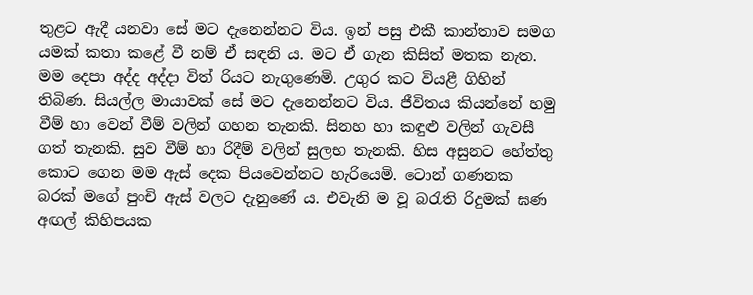තුළට ඇදී යනවා සේ මට දැනෙන්නට විය. ඉන් පසු එකී කාන්තාව සමග යමක් කතා කළේ වී නම් ඒ සඳනි ය. මට ඒ ගැන කිසිත් මතක නැත. මම දෙපා අද්ද අද්දා විත් රියට නැගුණෙමි. උගුර කට වියළී ගිහින් තිබිණ. සියල්ල මායාවක් සේ මට දැනෙන්නට විය. ජීවිතය කියන්නේ හමු වීම් හා වෙන් වීම් වලින් ගහන තැනකි. සිනහ හා කඳුළු වලින් ගැවසී ගත් තැනකි. සුව වීම් හා රිදීම් වලින් සුලභ තැනකි. හිස අසුනට හේත්තු කොට ගෙන මම ඇස් දෙක පියවෙන්නට හැරියෙමි. ටොන් ගණනක බරක් මගේ පුංචි ඇස් වලට දැනුණේ ය. එවැනි ම වූ බරැති රිදුමක් ඝණ අඟල් කිහිපයක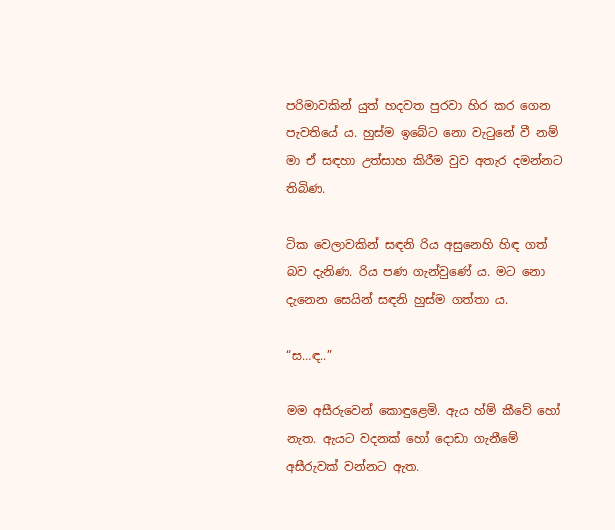පරිමාවකින් යුත් හදවත පුරවා හිර කර ගෙන පැවතියේ ය. හුස්ම ඉබේට නො වැටුනේ වී නම් මා ඒ සඳහා උත්සාහ කිරීම වුව අතැර දමන්නට තිබිණ.

ටික වෙලාවකින් සඳනි රිය අසුනෙහි හිඳ ගත් බව දැනිණ. රිය පණ ගැන්වුණේ ය. මට නො දැනෙන සෙයින් සඳනි හුස්ම ගත්තා ය.

“ස…ඳ..”

මම අසීරුවෙන් කොඳුළෙමි. ඇය හ්ම් කීවේ හෝ නැත. ඇයට වදනක් හෝ දොඩා ගැනීමේ අසීරුවක් වන්නට ඇත.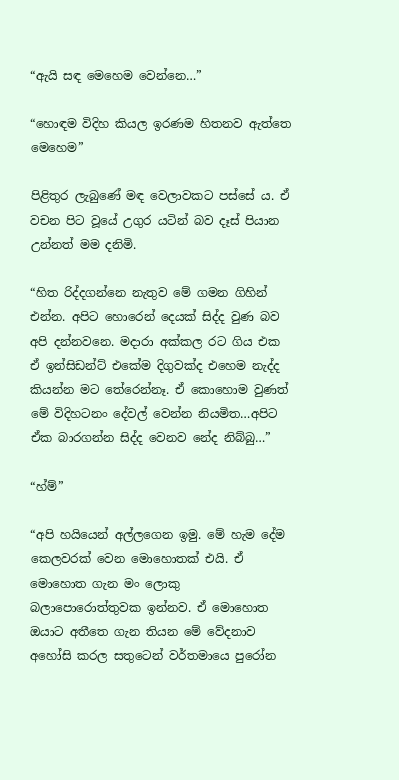“ඇයි සඳ මෙහෙම වෙන්නෙ…”

“හොඳම විදිහ කියල ඉරණම හිතනව ඇත්තෙ මෙහෙම”

පිළිතුර ලැබුණේ මඳ වෙලාවකට පස්සේ ය. ඒ වචන පිට වූයේ උගුර යටින් බව දෑස් පියාන උන්නත් මම දනිමි.

“හිත රිද්දගන්නෙ නැතුව මේ ගමන ගිහින් එන්න. අපිට හොරෙන් දෙයක් සිද්ද වුණ බව අපි දන්නවනෙ. මදාරා අක්කල රට ගිය එක ඒ ඉන්සිඩන්ට් එකේම දිගුවක්ද එහෙම නැද්ද කියන්න මට තේරෙන්නෑ. ඒ කොහොම වුණත් මේ විදිහටනං දේවල් වෙන්න නියමිත…අපිට ඒක බාරගන්න සිද්ද වෙනව නේද නිබ්බු…”

“හ්ම්”

“අපි හයියෙන් අල්ලගෙන ඉමු. මේ හැම දේම කෙලවරක් වෙන මොහොතක් එයි. ඒ මොහොත ගැන මං ලොකු බලාපොරොත්තුවක ඉන්නව. ඒ මොහොත ඔයාට අතීතෙ ගැන තියන මේ වේදනාව අහෝසි කරල සතුටෙන් වර්තමායෙ පුරෝන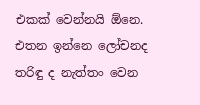එකක් වෙන්නයි ඕනෙ. එතන ඉන්නෙ ලෝචනද තරිඳු ද නැත්තං වෙන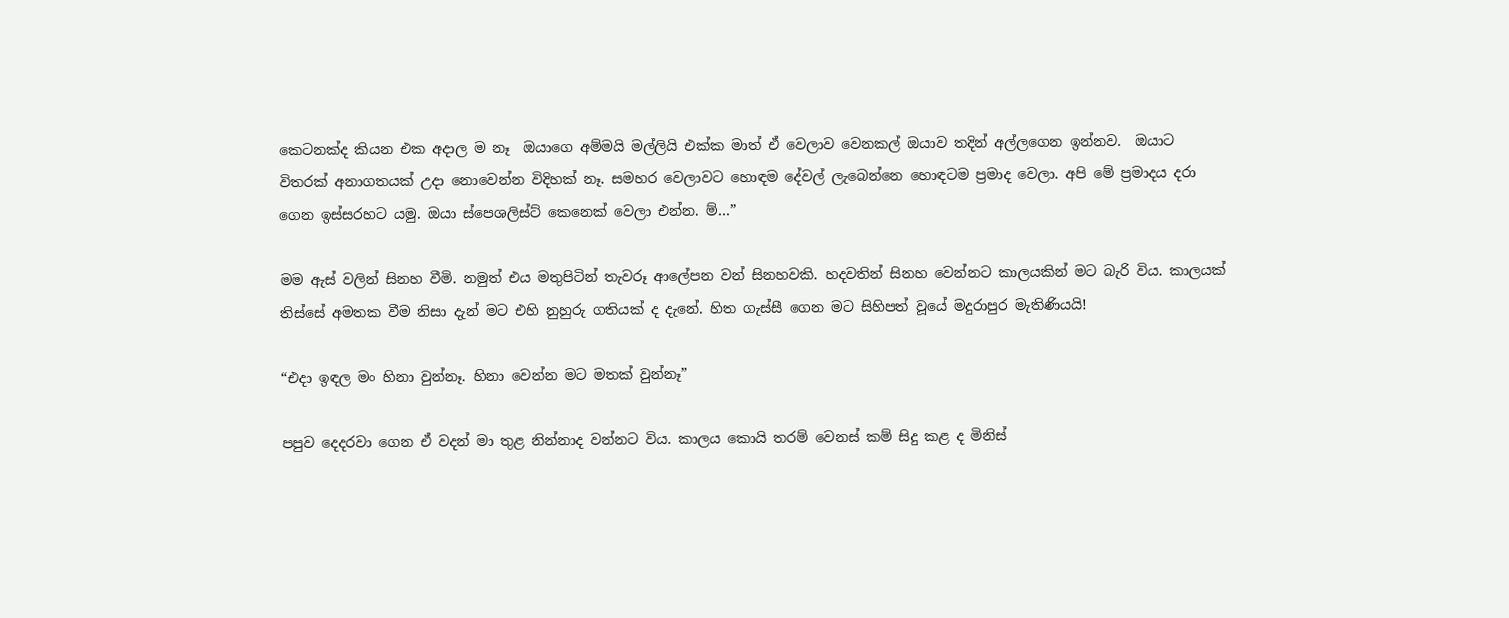කෙටනක්ද කියන එක අදාල ම නෑ  ඔයාගෙ අම්මයි මල්ලියි එක්ක මාත් ඒ වෙලාව වෙනකල් ඔයාව තදින් අල්ලගෙන ඉන්නව.  ඔයාට විතරක් අනාගතයක් උදා නොවෙන්න විදිහක් නෑ. සමහර වෙලාවට හොඳම දේවල් ලැබෙන්නෙ හොඳටම ප්‍රමාද වෙලා. අපි මේ ප්‍රමාදය දරා ගෙන ඉස්සරහට යමු. ඔයා ස්පෙශලිස්ට් කෙනෙක් වෙලා එන්න. ම්…”

මම ඇස් වලින් සිනහ වීමි. නමුත් එය මතුපිටින් තැවරූ ආලේපන වන් සිනහවකි. හදවතින් සිනහ වෙන්නට කාලයකින් මට බැරි විය. කාලයක් තිස්සේ අමතක වීම නිසා දැන් මට එහි නුහුරු ගතියක් ද දැනේ. හිත ගැස්සී ගෙන මට සිහිපත් වූයේ මදුරාපුර මැතිණියයි!

“එදා ඉඳල මං හිනා වුන්නෑ. හිනා වෙන්න මට මතක් වුන්නෑ”

පපුව දෙදරවා ගෙන ඒ වදන් මා තුළ නින්නාද වන්නට විය. කාලය කොයි තරම් වෙනස් කම් සිදු කළ ද මිනිස්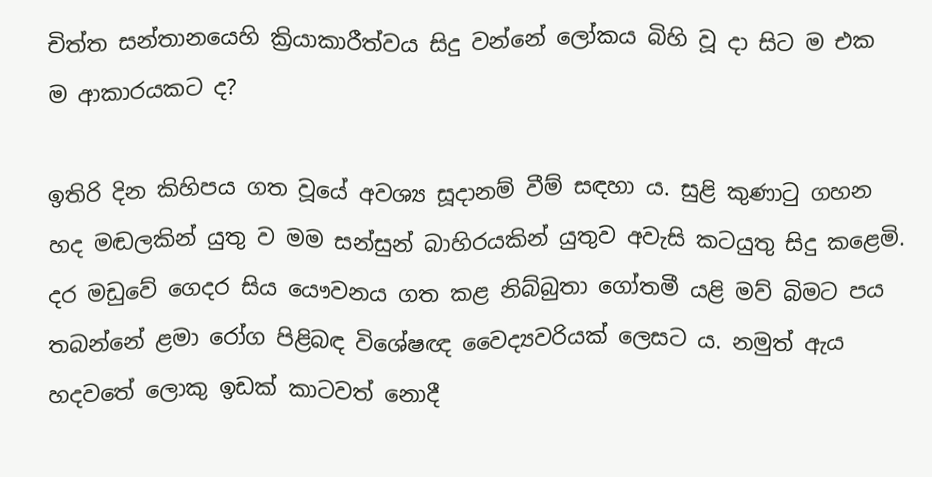චිත්ත සන්තානයෙහි ක්‍රියාකාරීත්වය සිදු වන්නේ ලෝකය බිහි වූ දා සිට ම එක ම ආකාරයකට ද?

ඉතිරි දින කිහිපය ගත වූයේ අවශ්‍ය සූදානම් වීම් සඳහා ය. සුළි කුණාටු ගහන හද මඬලකින් යුතු ව මම සන්සුන් බාහිරයකින් යුතුව අවැසි කටයුතු සිදු කළෙමි. දර මඩුවේ ගෙදර සිය යෞවනය ගත කළ නිබ්බුතා ගෝතමී යළි මව් බිමට පය තබන්නේ ළමා රෝග පිළිබඳ විශේෂඥ වෛද්‍යවරියක් ලෙසට ය. නමුත් ඇය හදවතේ ලොකු ඉඩක් කාටවත් නොදී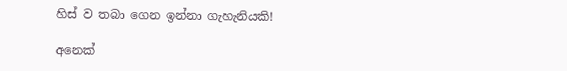හිස් ව තබා ගෙන ඉන්නා ගැහැනියකි!

අනෙක්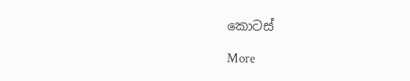කොටස්

More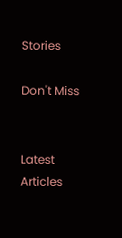Stories

Don't Miss


Latest Articles